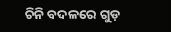ଚିନି ବଦଳରେ ଗୁଡ଼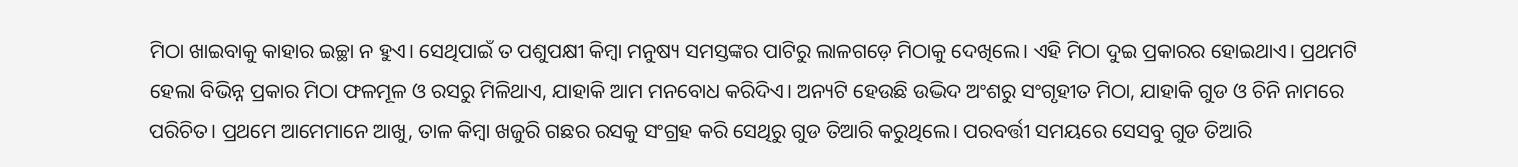ମିଠା ଖାଇବାକୁ କାହାର ଇଚ୍ଛା ନ ହୁଏ। ସେଥିପାଇଁ ତ ପଶୁପକ୍ଷୀ କିମ୍ବା ମନୁଷ୍ୟ ସମସ୍ତଙ୍କର ପାଟିରୁ ଲାଳଗଡ଼େ ମିଠାକୁ ଦେଖିଲେ। ଏହି ମିଠା ଦୁଇ ପ୍ରକାରର ହୋଇଥାଏ। ପ୍ରଥମଟି ହେଲା ବିଭିନ୍ନ ପ୍ରକାର ମିଠା ଫଳମୂଳ ଓ ରସରୁ ମିଳିଥାଏ, ଯାହାକି ଆମ ମନବୋଧ କରିଦିଏ। ଅନ୍ୟଟି ହେଉଛି ଉଦ୍ଭିଦ ଅଂଶରୁ ସଂଗୃହୀତ ମିଠା, ଯାହାକି ଗୁଡ ଓ ଚିନି ନାମରେ ପରିଚିତ। ପ୍ରଥମେ ଆମେମାନେ ଆଖୁ, ତାଳ କିମ୍ବା ଖଜୁରି ଗଛର ରସକୁ ସଂଗ୍ରହ କରି ସେଥିରୁ ଗୁଡ ତିଆରି କରୁଥିଲେ। ପରବର୍ତ୍ତୀ ସମୟରେ ସେସବୁ ଗୁଡ ତିଆରି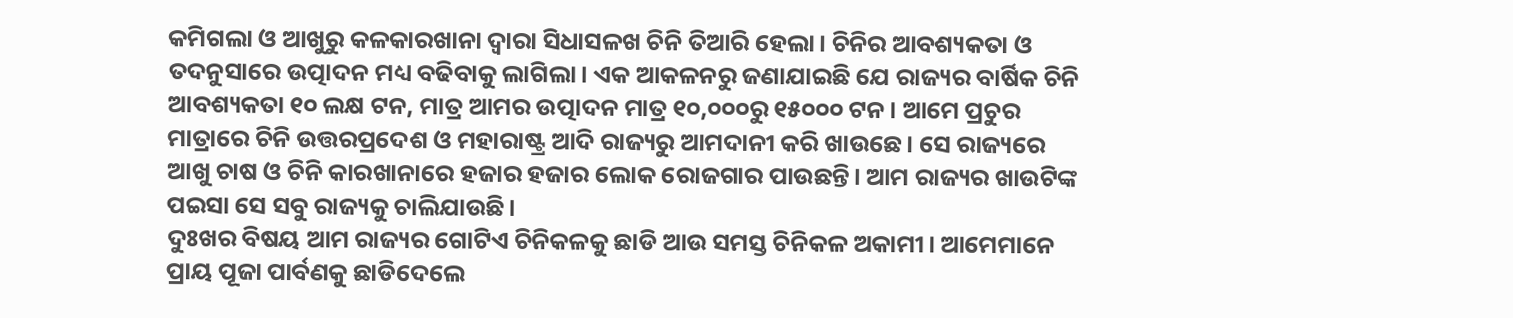କମିଗଲା ଓ ଆଖୁରୁ କଳକାରଖାନା ଦ୍ୱାରା ସିଧାସଳଖ ଚିନି ତିଆରି ହେଲା। ଚିନିର ଆବଶ୍ୟକତା ଓ ତଦନୁସାରେ ଉତ୍ପାଦନ ମଧ୍ୟ ବଢିବାକୁ ଲାଗିଲା। ଏକ ଆକଳନରୁ ଜଣାଯାଇଛି ଯେ ରାଜ୍ୟର ବାର୍ଷିକ ଚିନି ଆବଶ୍ୟକତା ୧୦ ଲକ୍ଷ ଟନ, ମାତ୍ର ଆମର ଉତ୍ପାଦନ ମାତ୍ର ୧୦,୦୦୦ରୁ ୧୫୦୦୦ ଟନ। ଆମେ ପ୍ରଚୁର ମାତ୍ରାରେ ଚିନି ଉତ୍ତରପ୍ରଦେଶ ଓ ମହାରାଷ୍ଟ୍ର ଆଦି ରାଜ୍ୟରୁ ଆମଦାନୀ କରି ଖାଉଛେ। ସେ ରାଜ୍ୟରେ ଆଖୁ ଚାଷ ଓ ଚିନି କାରଖାନାରେ ହଜାର ହଜାର ଲୋକ ରୋଜଗାର ପାଉଛନ୍ତି। ଆମ ରାଜ୍ୟର ଖାଉଟିଙ୍କ ପଇସା ସେ ସବୁ ରାଜ୍ୟକୁ ଚାଲିଯାଉଛି।
ଦୁଃଖର ବିଷୟ ଆମ ରାଜ୍ୟର ଗୋଟିଏ ଚିନିକଳକୁ ଛାଡି ଆଉ ସମସ୍ତ ଚିନିକଳ ଅକାମୀ। ଆମେମାନେ ପ୍ରାୟ ପୂଜା ପାର୍ବଣକୁ ଛାଡିଦେଲେ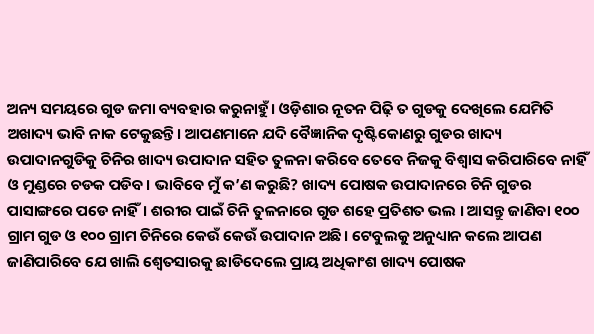ଅନ୍ୟ ସମୟରେ ଗୁଡ ଜମା ବ୍ୟବହାର କରୁନାହୁଁ। ଓଡ଼ିଶାର ନୂତନ ପିଢ଼ି ତ ଗୁଡକୁ ଦେଖିଲେ ଯେମିତି ଅଖାଦ୍ୟ ଭାବି ନାକ ଟେକୁଛନ୍ତି। ଆପଣମାନେ ଯଦି ବୈଜ୍ଞାନିକ ଦୃଷ୍ଟିକୋଣରୁ ଗୁଡର ଖାଦ୍ୟ ଉପାଦାନଗୁଡିକୁ ଚିନିର ଖାଦ୍ୟ ଉପାଦାନ ସହିତ ତୁଳନା କରିବେ ତେବେ ନିଜକୁ ବିଶ୍ୱାସ କରିପାରିବେ ନାହିଁ ଓ ମୁଣ୍ଡରେ ଚଡକ ପଡିବ। ଭାବିବେ ମୁଁ କ’ଣ କରୁଛି? ଖାଦ୍ୟ ପୋଷକ ଉପାଦାନରେ ଚିନି ଗୁଡର ପାସାଙ୍ଗରେ ପଡେ ନାହିଁ। ଶରୀର ପାଇଁ ଚିନି ତୁଳନାରେ ଗୁଡ ଶହେ ପ୍ରତିଶତ ଭଲ । ଆସନ୍ତୁ ଜାଣିବା ୧୦୦ ଗ୍ରାମ ଗୁଡ ଓ ୧୦୦ ଗ୍ରାମ ଚିନିରେ କେଉଁ କେଉଁ ଉପାଦାନ ଅଛି। ଟେବୁଲକୁ ଅନୁଧ୍ୟାନ କଲେ ଆପଣ ଜାଣିପାରିବେ ଯେ ଖାଲି ଶ୍ୱେତସାରକୁ ଛାଡିଦେଲେ ପ୍ରାୟ ଅଧିକାଂଶ ଖାଦ୍ୟ ପୋଷକ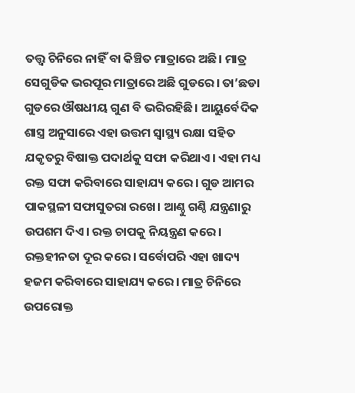ତତ୍ତ୍ୱ ଚିନିରେ ନାହିଁ ବା କିଞ୍ଚିତ ମାତ୍ରାରେ ଅଛି। ମାତ୍ର ସେଗୁଡିକ ଭରପୂର ମାତ୍ରାରେ ଅଛି ଗୁଡରେ। ତା’ଛଡା ଗୁଡରେ ଔଷଧୀୟ ଗୁଣ ବି ଭରିରହିଛି। ଆୟୁର୍ବେଦିକ ଶାସ୍ତ୍ର ଅନୁସାରେ ଏହା ଉତ୍ତମ ସ୍ବାସ୍ଥ୍ୟ ରକ୍ଷା ସହିତ ଯକୃତରୁ ବିଷାକ୍ତ ପଦାର୍ଥକୁ ସଫା କରିଥାଏ। ଏହା ମଧ୍ୟ ରକ୍ତ ସଫା କରିବାରେ ସାହାଯ୍ୟ କରେ। ଗୁଡ ଆମର ପାକସ୍ଥଳୀ ସଫାସୁତରା ରଖେ। ଆଣ୍ଠୁ ଗଣ୍ଠି ଯନ୍ତ୍ରଣାରୁ ଉପଶମ ଦିଏ। ରକ୍ତ ଚାପକୁ ନିୟନ୍ତ୍ରଣ କରେ। ରକ୍ତହୀନତା ଦୂର କରେ। ସର୍ବୋପରି ଏହା ଖାଦ୍ୟ ହଜମ କରିବାରେ ସାହାଯ୍ୟ କରେ। ମାତ୍ର ଚିନିରେ ଉପରୋକ୍ତ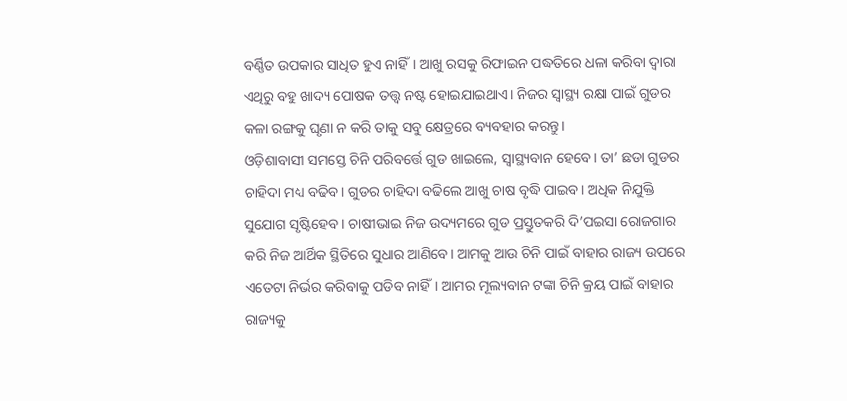ବର୍ଣ୍ଣିତ ଉପକାର ସାଧିତ ହୁଏ ନାହିଁ। ଆଖୁ ରସକୁ ରିଫାଇନ ପଦ୍ଧତିରେ ଧଳା କରିବା ଦ୍ୱାରା ଏଥିରୁ ବହୁ ଖାଦ୍ୟ ପୋଷକ ତତ୍ତ୍ୱ ନଷ୍ଟ ହୋଇଯାଇଥାଏ। ନିଜର ସ୍ବାସ୍ଥ୍ୟ ରକ୍ଷା ପାଇଁ ଗୁଡର କଳା ରଙ୍ଗକୁ ଘୃଣା ନ କରି ତାକୁ ସବୁ କ୍ଷେତ୍ରରେ ବ୍ୟବହାର କରନ୍ତୁ।
ଓଡ଼ିଶାବାସୀ ସମସ୍ତେ ଚିନି ପରିବର୍ତ୍ତେ ଗୁଡ ଖାଇଲେ, ସ୍ବାସ୍ଥ୍ୟବାନ ହେବେ। ତା’ ଛଡା ଗୁଡର ଚାହିଦା ମଧ୍ୟ ବଢିବ। ଗୁଡର ଚାହିଦା ବଢିଲେ ଆଖୁ ଚାଷ ବୃଦ୍ଧି ପାଇବ। ଅଧିକ ନିଯୁକ୍ତି ସୁଯୋଗ ସୃଷ୍ଟିହେବ। ଚାଷୀଭାଇ ନିଜ ଉଦ୍ୟମରେ ଗୁଡ ପ୍ରସ୍ତୁତକରି ଦି’ପଇସା ରୋଜଗାର କରି ନିଜ ଆର୍ଥିକ ସ୍ଥିତିରେ ସୁଧାର ଆଣିବେ। ଆମକୁ ଆଉ ଚିନି ପାଇଁ ବାହାର ରାଜ୍ୟ ଉପରେ ଏତେଟା ନିର୍ଭର କରିବାକୁ ପଡିବ ନାହିଁ। ଆମର ମୂଲ୍ୟବାନ ଟଙ୍କା ଚିନି କ୍ରୟ ପାଇଁ ବାହାର ରାଜ୍ୟକୁ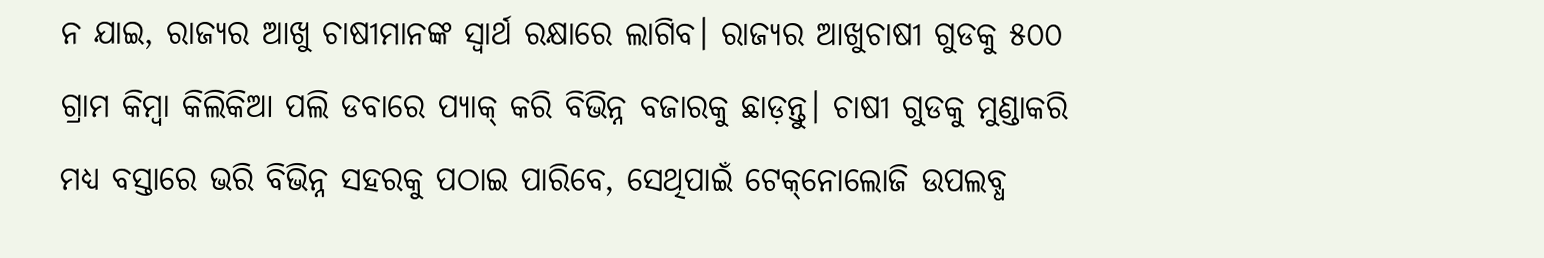ନ ଯାଇ, ରାଜ୍ୟର ଆଖୁ ଚାଷୀମାନଙ୍କ ସ୍ବାର୍ଥ ରକ୍ଷାରେ ଲାଗିବ। ରାଜ୍ୟର ଆଖୁଚାଷୀ ଗୁଡକୁ ୫୦୦ ଗ୍ରାମ କିମ୍ବା କିଲିକିଆ ପଲି ଡବାରେ ପ୍ୟାକ୍‌ କରି ବିଭିନ୍ନ ବଜାରକୁ ଛାଡ଼ନ୍ତୁ। ଚାଷୀ ଗୁଡକୁ ମୁଣ୍ଡାକରି ମଧ୍ୟ ବସ୍ତାରେ ଭରି ବିଭିନ୍ନ ସହରକୁ ପଠାଇ ପାରିବେ, ସେଥିପାଇଁ ଟେକ୍‌ନୋଲୋଜି ଉପଲବ୍ଧ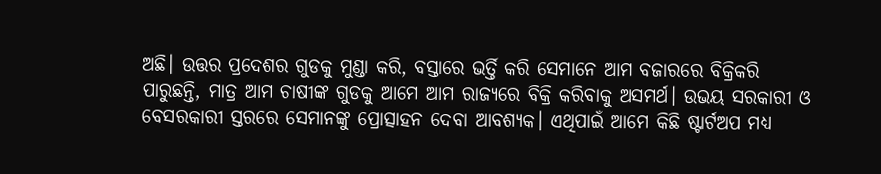ଅଛି। ଉତ୍ତର ପ୍ରଦେଶର ଗୁଡକୁ ମୁଣ୍ଡା କରି, ବସ୍ତାରେ ଭର୍ତ୍ତି କରି ସେମାନେ ଆମ ବଜାରରେ ବିକ୍ରିକରି ପାରୁଛନ୍ତି, ମାତ୍ର ଆମ ଚାଷୀଙ୍କ ଗୁଡକୁ ଆମେ ଆମ ରାଜ୍ୟରେ ବିକ୍ରି କରିବାକୁ ଅସମର୍ଥ। ଉଭୟ ସରକାରୀ ଓ ବେସରକାରୀ ସ୍ତରରେ ସେମାନଙ୍କୁ ପ୍ରୋତ୍ସାହନ ଦେବା ଆବଶ୍ୟକ। ଏଥିପାଇଁ ଆମେ କିଛି ଷ୍ଟାର୍ଟଅପ ମଧ୍ୟ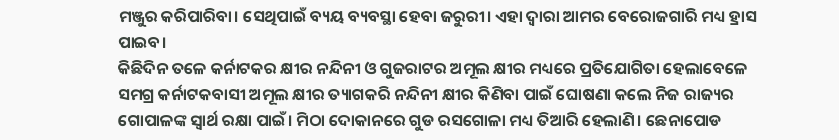ମଞ୍ଜୁର କରିପାରିବା। ସେଥିପାଇଁ ବ୍ୟୟ ବ୍ୟବସ୍ଥା ହେବା ଜରୁରୀ। ଏହା ଦ୍ୱାରା ଆମର ବେରୋଜଗାରି ମଧ୍ୟ ହ୍ରାସ ପାଇବ।
କିଛିଦିନ ତଳେ କର୍ନାଟକର କ୍ଷୀର ନନ୍ଦିନୀ ଓ ଗୁଜରାଟର ଅମୂଲ କ୍ଷୀର ମଧ୍ୟରେ ପ୍ରତିଯୋଗିତା ହେଲାବେଳେ ସମଗ୍ର କର୍ନାଟକବାସୀ ଅମୂଲ କ୍ଷୀର ତ୍ୟାଗକରି ନନ୍ଦିନୀ କ୍ଷୀର କିଣିବା ପାଇଁ ଘୋଷଣା କଲେ ନିଜ ରାଜ୍ୟର ଗୋପାଳଙ୍କ ସ୍ବାର୍ଥ ରକ୍ଷା ପାଇଁ। ମିଠା ଦୋକାନରେ ଗୁଡ ରସଗୋଳା ମଧ୍ୟ ତିଆରି ହେଲାଣି। ଛେନାପୋଡ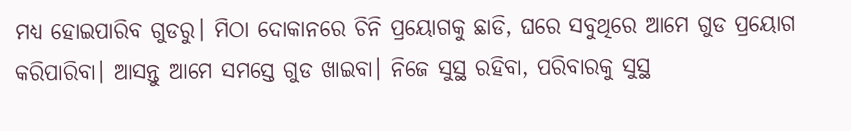ମଧ୍ୟ ହୋଇପାରିବ ଗୁଡରୁ। ମିଠା ଦୋକାନରେ ଚିନି ପ୍ରୟୋଗକୁ ଛାଡି, ଘରେ ସବୁଥିରେ ଆମେ ଗୁଡ ପ୍ରୟୋଗ କରିପାରିବା। ଆସନ୍ତୁ ଆମେ ସମସ୍ତେ ଗୁଡ ଖାଇବା। ନିଜେ ସୁସ୍ଥ ରହିବା, ପରିବାରକୁ ସୁସ୍ଥ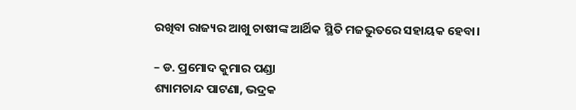ରଖିବା ରାଜ୍ୟର ଆଖୁ ଚାଷୀଙ୍କ ଆର୍ଥିକ ସ୍ଥିତି ମଜଭୁତରେ ସହାୟକ ହେବା।

– ଡ. ପ୍ରମୋଦ କୁମାର ପଣ୍ଡା
ଶ୍ୟାମଚାନ୍ଦ ପାଟଣା, ଭଦ୍ରକ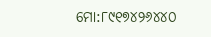ମୋ:୮୯୧୭୪୨୬୪୪୦